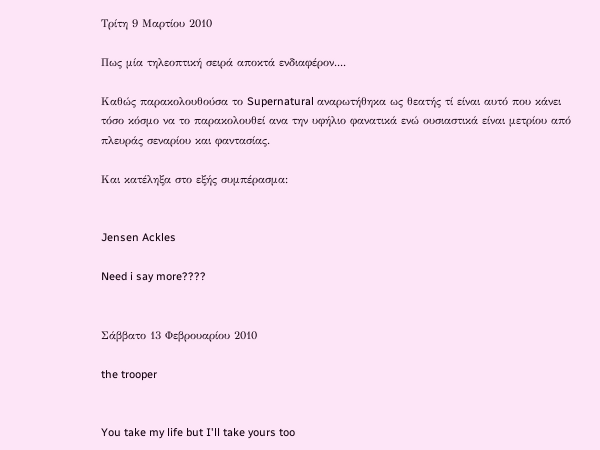Τρίτη 9 Μαρτίου 2010

Πως μία τηλεοπτική σειρά αποκτά ενδιαφέρον....

Καθώς παρακολουθούσα το Supernatural αναρωτήθηκα ως θεατής τί είναι αυτό που κάνει τόσο κόσμο να το παρακολουθεί ανα την υφήλιο φανατικά ενώ ουσιαστικά είναι μετρίου από πλευράς σεναρίου και φαντασίας.

Και κατέληξα στο εξής συμπέρασμα:


Jensen Ackles

Need i say more????


Σάββατο 13 Φεβρουαρίου 2010

the trooper


You take my life but I'll take yours too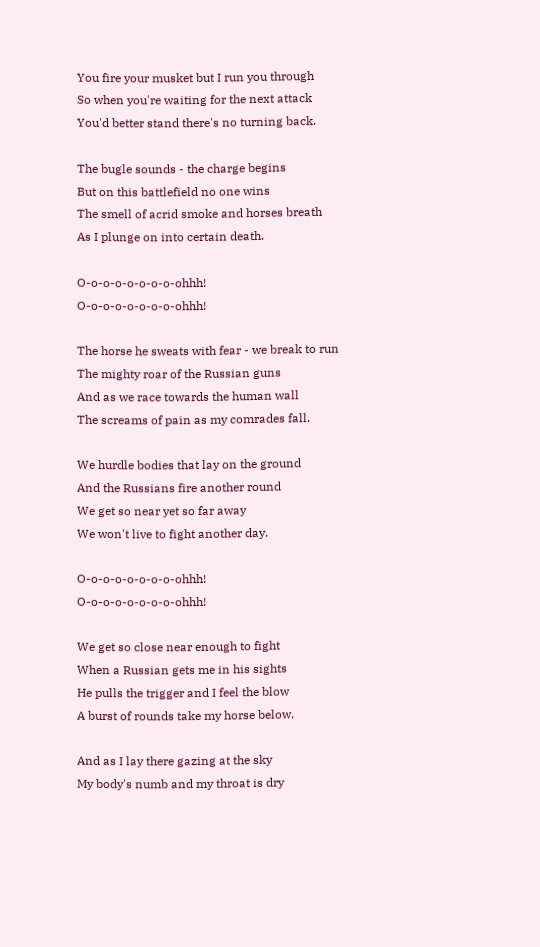You fire your musket but I run you through
So when you're waiting for the next attack
You'd better stand there's no turning back.

The bugle sounds - the charge begins
But on this battlefield no one wins
The smell of acrid smoke and horses breath
As I plunge on into certain death.

O-o-o-o-o-o-o-o-ohhh!
O-o-o-o-o-o-o-o-ohhh!

The horse he sweats with fear - we break to run
The mighty roar of the Russian guns
And as we race towards the human wall
The screams of pain as my comrades fall.

We hurdle bodies that lay on the ground
And the Russians fire another round
We get so near yet so far away
We won't live to fight another day.

O-o-o-o-o-o-o-o-ohhh!
O-o-o-o-o-o-o-o-ohhh!

We get so close near enough to fight
When a Russian gets me in his sights
He pulls the trigger and I feel the blow
A burst of rounds take my horse below.

And as I lay there gazing at the sky
My body's numb and my throat is dry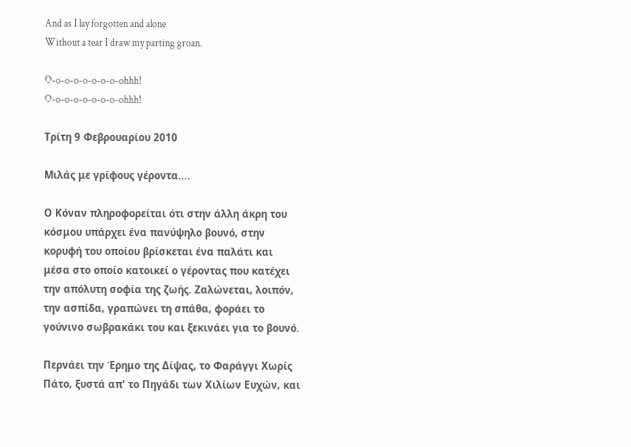And as I lay forgotten and alone
Without a tear I draw my parting groan.

O-o-o-o-o-o-o-o-ohhh!
O-o-o-o-o-o-o-o-ohhh!

Τρίτη 9 Φεβρουαρίου 2010

Μιλάς με γρίφους γέροντα....

Ο Κόναν πληροφορείται ότι στην άλλη άκρη του κόσμου υπάρχει ένα πανύψηλο βουνό, στην κορυφή του οποίου βρίσκεται ένα παλάτι και μέσα στο οποίο κατοικεί ο γέροντας που κατέχει την απόλυτη σοφία της ζωής. Ζαλώνεται, λοιπόν, την ασπίδα, γραπώνει τη σπάθα, φοράει το γούνινο σωβρακάκι του και ξεκινάει για το βουνό.

Περνάει την Έρημο της Δίψας, το Φαράγγι Χωρίς Πάτο, ξυστά απ' το Πηγάδι των Χιλίων Ευχών, και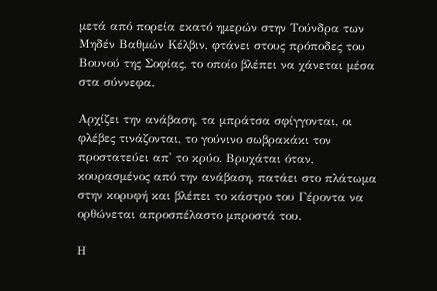μετά από πορεία εκατό ημερών στην Τούνδρα των Μηδέν Βαθμών Κέλβιν, φτάνει στους πρόποδες του Βουνού της Σοφίας, το οποίο βλέπει να χάνεται μέσα στα σύννεφα.

Αρχίζει την ανάβαση, τα μπράτσα σφίγγονται, οι φλέβες τινάζονται, το γούνινο σωβρακάκι τον προστατεύει απ' το κρύο. Βρυχάται όταν, κουρασμένος από την ανάβαση, πατάει στο πλάτωμα στην κορυφή και βλέπει το κάστρο του Γέροντα να ορθώνεται απροσπέλαστο μπροστά του.

Η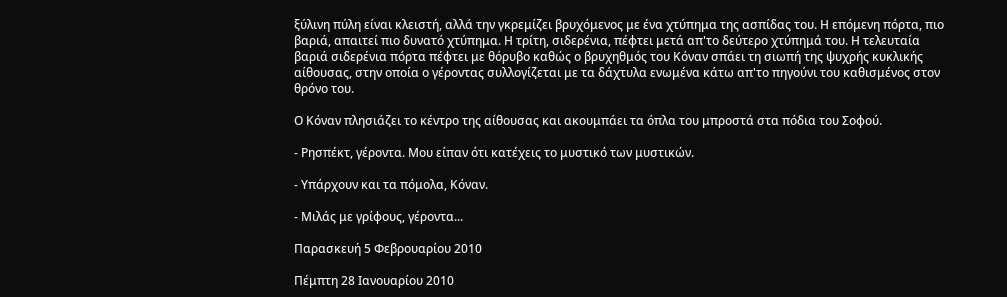ξύλινη πύλη είναι κλειστή, αλλά την γκρεμίζει βρυχόμενος με ένα χτύπημα της ασπίδας του. Η επόμενη πόρτα, πιο βαριά, απαιτεί πιο δυνατό χτύπημα. Η τρίτη, σιδερένια, πέφτει μετά απ'το δεύτερο χτύπημά του. Η τελευταία βαριά σιδερένια πόρτα πέφτει με θόρυβο καθώς ο βρυχηθμός του Κόναν σπάει τη σιωπή της ψυχρής κυκλικής αίθουσας, στην οποία ο γέροντας συλλογίζεται με τα δάχτυλα ενωμένα κάτω απ'το πηγούνι του καθισμένος στον θρόνο του.

Ο Κόναν πλησιάζει το κέντρο της αίθουσας και ακουμπάει τα όπλα του μπροστά στα πόδια του Σοφού.

- Ρησπέκτ, γέροντα. Μου είπαν ότι κατέχεις το μυστικό των μυστικών.

- Υπάρχουν και τα πόμολα, Κόναν.

- Μιλάς με γρίφους, γέροντα...

Παρασκευή 5 Φεβρουαρίου 2010

Πέμπτη 28 Ιανουαρίου 2010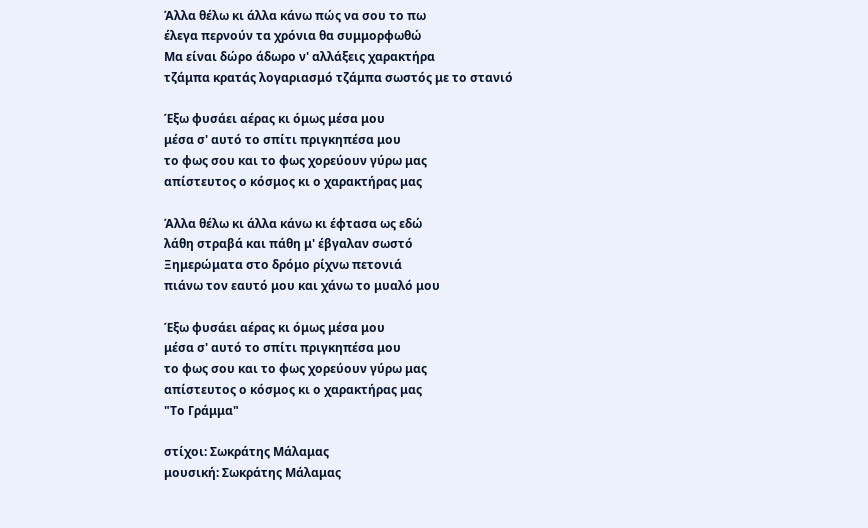Άλλα θέλω κι άλλα κάνω πώς να σου το πω
έλεγα περνούν τα χρόνια θα συμμορφωθώ
Μα είναι δώρο άδωρο ν' αλλάξεις χαρακτήρα
τζάμπα κρατάς λογαριασμό τζάμπα σωστός με το στανιό

Έξω φυσάει αέρας κι όμως μέσα μου
μέσα σ' αυτό το σπίτι πριγκηπέσα μου
το φως σου και το φως χορεύουν γύρω μας
απίστευτος ο κόσμος κι ο χαρακτήρας μας

Άλλα θέλω κι άλλα κάνω κι έφτασα ως εδώ
λάθη στραβά και πάθη μ' έβγαλαν σωστό
Ξημερώματα στο δρόμο ρίχνω πετονιά
πιάνω τον εαυτό μου και χάνω το μυαλό μου

Έξω φυσάει αέρας κι όμως μέσα μου
μέσα σ' αυτό το σπίτι πριγκηπέσα μου
το φως σου και το φως χορεύουν γύρω μας
απίστευτος ο κόσμος κι ο χαρακτήρας μας
"Το Γράμμα"

στίχοι: Σωκράτης Μάλαμας
μουσική: Σωκράτης Μάλαμας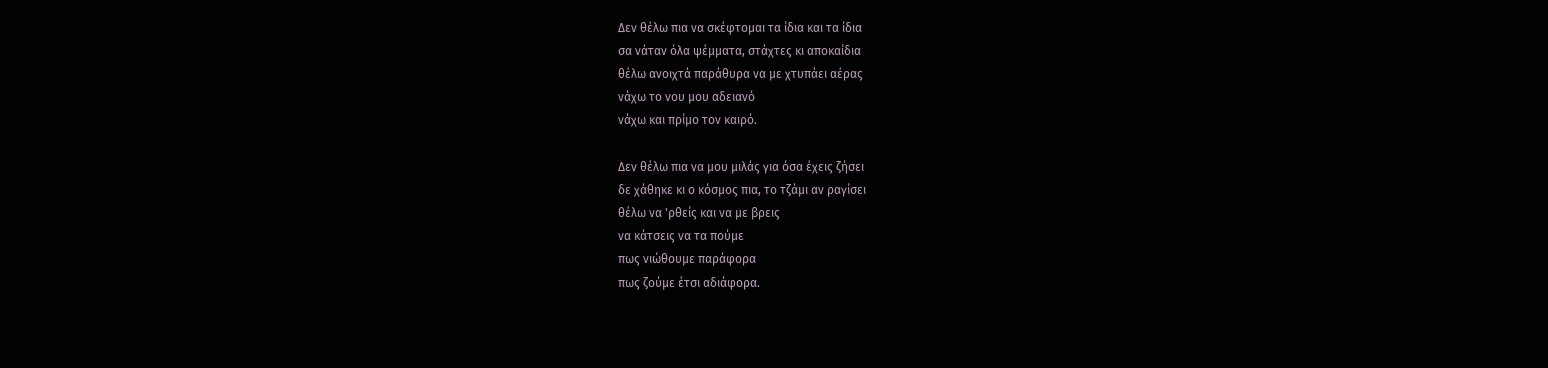Δεν θέλω πια να σκέφτομαι τα ίδια και τα ίδια
σα νάταν όλα ψέμματα, στάχτες κι αποκαίδια
θέλω ανοιχτά παράθυρα να με χτυπάει αέρας
νάχω το νου μου αδειανό
νάχω και πρίμο τον καιρό.

Δεν θέλω πια να μου μιλάς για όσα έχεις ζήσει
δε χάθηκε κι ο κόσμος πια, το τζάμι αν ραγίσει
θέλω να 'ρθείς και να με βρεις
να κάτσεις να τα πούμε
πως νιώθουμε παράφορα
πως ζούμε έτσι αδιάφορα.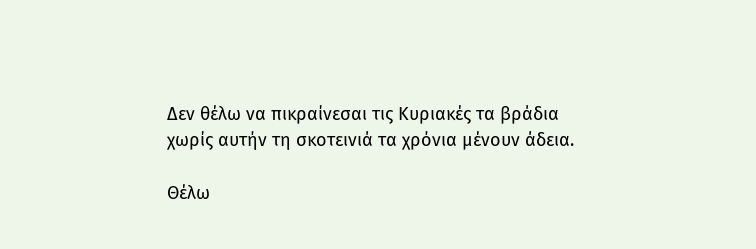Δεν θέλω να πικραίνεσαι τις Κυριακές τα βράδια
χωρίς αυτήν τη σκοτεινιά τα χρόνια μένουν άδεια.

Θέλω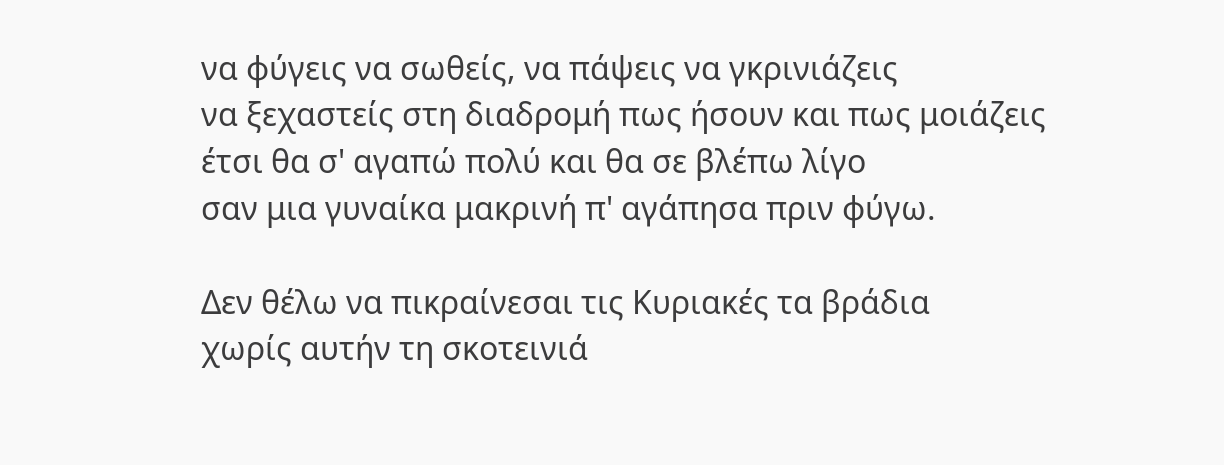να φύγεις να σωθείς, να πάψεις να γκρινιάζεις
να ξεχαστείς στη διαδρομή πως ήσουν και πως μοιάζεις
έτσι θα σ' αγαπώ πολύ και θα σε βλέπω λίγο
σαν μια γυναίκα μακρινή π' αγάπησα πριν φύγω.

Δεν θέλω να πικραίνεσαι τις Κυριακές τα βράδια
χωρίς αυτήν τη σκοτεινιά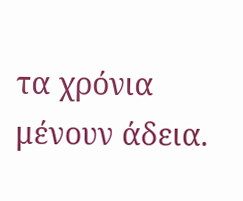τα χρόνια μένουν άδεια.